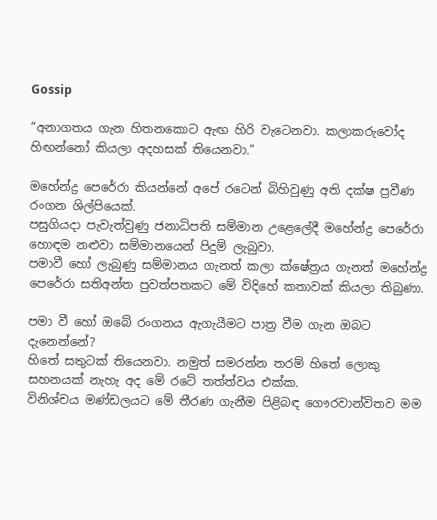Gossip

“අනාගතය ගැන හිතනකොට ඇඟ හිරි වැටෙනවා. කලාකරුවෝද හිඟන්නෝ කියලා අදහසක් තියෙනවා.”

මහේන්ද්‍ර පෙරේරා කියන්නේ අපේ රටෙන් බිහිවුණු අති දක්ෂ ප්‍රවීණ රංගන ශිල්පියෙක්.
පසුගියදා පැවැත්වුණු ජනාධිපති සම්මාන උළෙලේදී මහේන්ද්‍ර පෙරේරා හොඳම නළුවා සම්මානයෙන් පිදුම් ලැබුවා.
පමාවී හෝ ලැබුණු සම්මානය ගැනත් කලා ක්ෂේත්‍රය ගැනත් මහේන්ද්‍ර පෙරේරා සතිඅන්ත පුවත්පතකට මේ විදිහේ කතාවක් කියලා තිබුණා.

පමා වී හෝ ඔබේ රංගනය ඇගැයීමට පාත්‍ර වීම ගැන ඔබට දැනෙන්නේ?
හිතේ සතුටක් තියෙනවා. නමුත් සමරන්න තරම් හිතේ ලොකු සහනයක් නැහැ අද මේ රටේ තත්ත්වය එක්ක.
විනිශ්චය මණ්ඩලයට මේ තීරණ ගැනීම පිළිබඳ ගෞරවාන්විතව මම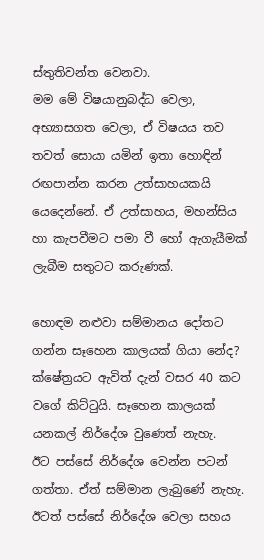ස්තුතිවන්ත වෙනවා.
මම මේ විෂයානුබද්ධ වෙලා, අභ්‍යාසගත වෙලා, ඒ විෂයය තව තවත් සොයා යමින් ඉතා හොඳින් රඟපාන්න කරන උත්සාහයකයි යෙදෙන්නේ. ඒ උත්සාහය, මහන්සිය හා කැපවීමට පමා වී හෝ ඇගැයීමක් ලැබීම සතුටට කරුණක්.

හොඳම නළුවා සම්මානය දෝතට ගන්න සෑහෙන කාලයක් ගියා නේද?
ක්ෂේත්‍රයට ඇවිත් දැන් වසර 40 කට වගේ කිට්ටුයි. සෑහෙන කාලයක් යනකල් නිර්දේශ වුණෙත් නැහැ.
ඊට පස්සේ නිර්දේශ වෙන්න පටන් ගත්තා. ඒත් සම්මාන ලැබුණේ නැහැ. ඊටත් පස්සේ නිර්දේශ වෙලා සහය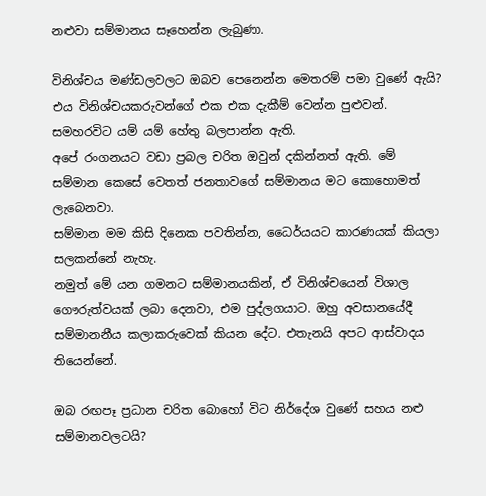නළුවා සම්මානය සෑහෙන්න ලැබුණා.

විනිශ්චය මණ්ඩලවලට ඔබව පෙනෙන්න මෙතරම් පමා වුණේ ඇයි?
එය විනිශ්චයකරුවන්ගේ එක එක දැකීම් වෙන්න පුළුවන්. සමහරවිට යම් යම් හේතු බලපාන්න ඇති.
අපේ රංගනයට වඩා ප්‍රබල චරිත ඔවුන් දකින්නත් ඇති. මේ සම්මාන කෙසේ වෙතත් ජනතාවගේ සම්මානය මට කොහොමත් ලැබෙනවා.
සම්මාන මම කිසි දිනෙක පවතින්න, ධෛර්යයට කාරණයක් කියලා සලකන්නේ නැහැ.
නමුත් මේ යන ගමනට සම්මානයකින්, ඒ විනිශ්චයෙන් විශාල ගෞරුත්වයක් ලබා දෙනවා, එම පුද්ලගයාට. ඔහු අවසානයේදී සම්මානනීය කලාකරුවෙක් කියන දේට. එතැනයි අපට ආස්වාදය තියෙන්නේ.

ඔබ රඟපෑ ප්‍රධාන චරිත බොහෝ විට නිර්දේශ වුණේ සහය නළු සම්මානවලටයි?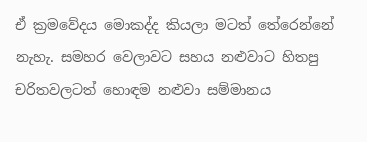ඒ ක්‍රමවේදය මොකද්ද කියලා මටත් තේරෙන්නේ නැහැ. සමහර වෙලාවට සහය නළුවාට හිතපු චරිතවලටත් හොඳම නළුවා සම්මානය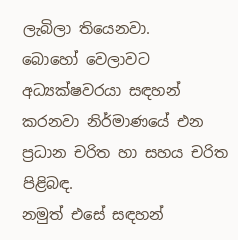ලැබිලා තියෙනවා.
බොහෝ වෙලාවට අධ්‍යක්ෂවරයා සඳහන් කරනවා නිර්මාණයේ එන ප්‍රධාන චරිත හා සහය චරිත පිළිබඳ.
නමුත් එසේ සඳහන්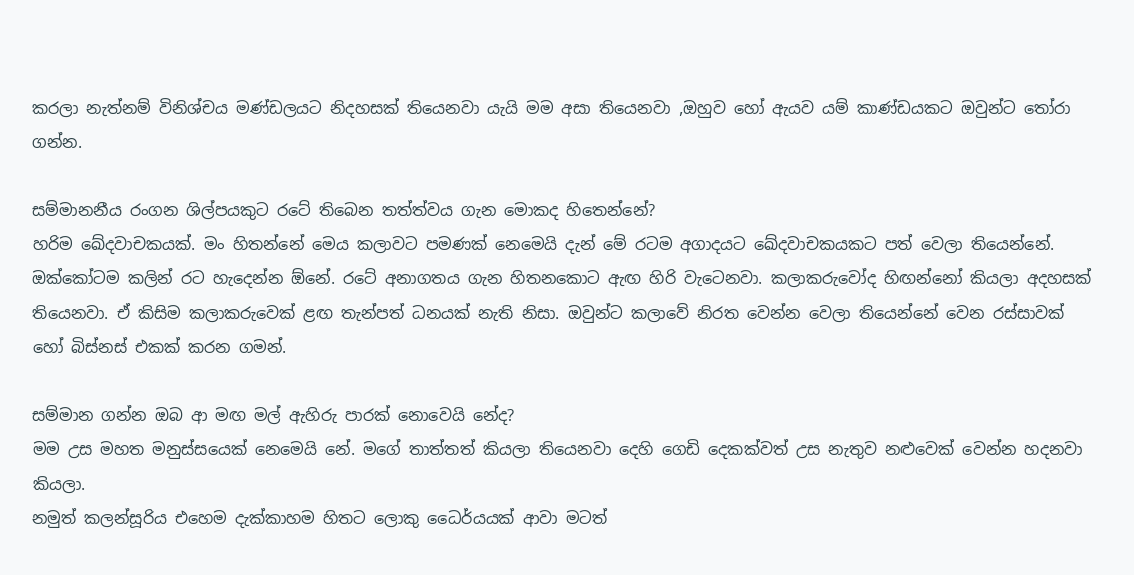කරලා නැත්නම් විනිශ්චය මණ්ඩලයට නිදහසක් තියෙනවා යැයි මම අසා තියෙනවා ,ඔහුව හෝ ඇයව යම් කාණ්ඩයකට ඔවුන්ට තෝරා ගන්න.

සම්මානනීය රංගන ශිල්පයකුට රටේ තිබෙන තත්ත්වය ගැන මොකද හිතෙන්නේ?
හරිම ඛේදවාචකයක්. මං හිතන්නේ මෙය කලාවට පමණක් නෙමෙයි දැන් මේ රටම අගාදයට ඛේදවාචකයකට පත් වෙලා තියෙන්නේ.
ඔක්කෝටම කලින් රට හැදෙන්න ඕනේ. රටේ අනාගතය ගැන හිතනකොට ඇඟ හිරි වැටෙනවා. කලාකරුවෝද හිඟන්නෝ කියලා අදහසක් තියෙනවා. ඒ කිසිම කලාකරුවෙක් ළඟ තැන්පත් ධනයක් නැති නිසා. ඔවුන්ට කලාවේ නිරත වෙන්න වෙලා තියෙන්නේ වෙන රස්සාවක් හෝ බිස්නස් එකක් කරන ගමන්.

සම්මාන ගන්න ඔබ ආ මඟ මල් ඇහිරු පාරක් නොවෙයි නේද?
මම උස මහත මනුස්සයෙක් නෙමෙයි නේ. මගේ තාත්තත් කියලා තියෙනවා දෙහි ගෙඩි දෙකක්වත් උස නැතුව නළුවෙක් වෙන්න හදනවා කියලා.
නමුත් කලන්සූරිය එහෙම දැක්කාහම හිතට ලොකු ධෛර්යයක් ආවා මටත්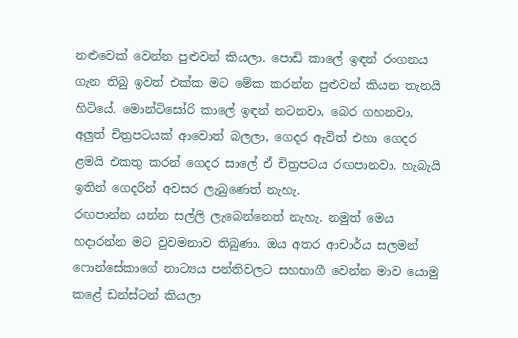නළුවෙක් වෙන්න පුළුවන් කියලා. පොඩි කාලේ ඉඳන් රංගනය ගැන තිබු ඉවත් එක්ක මට මේක කරන්න පුළුවන් කියන තැනයි හිටියේ. මොන්ටිසෝරි කාලේ ඉඳන් නටනවා, බෙර ගහනවා, අලුත් චිත්‍රපටයක් ආවොත් බලලා, ගෙදර ඇවිත් එහා ගෙදර ළමයි එකතු කරන් ගෙදර සාලේ ඒ චිත්‍රපටය රඟපානවා. හැබැයි ඉතින් ගෙදරින් අවසර ලැබුණෙත් නැහැ.
රඟපාන්න යන්න සල්ලි ලැබෙන්නෙත් නැහැ. නමුත් මෙය හදාරන්න මට වුවමනාව තිබුණා. ඔය අතර ආචාර්ය සලමන් ෆොන්සේකාගේ නාට්‍යය පන්තිවලට සහභාගී වෙන්න මාව යොමු කළේ ඩන්ස්ටන් කියලා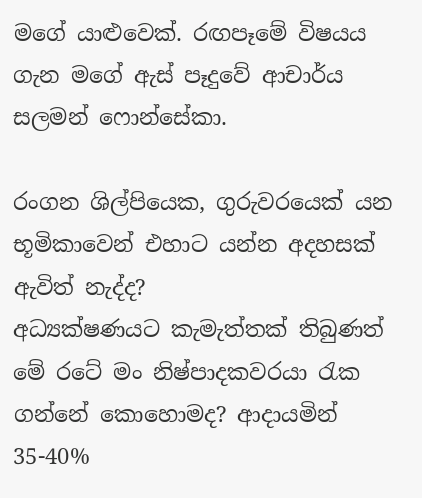මගේ යාළුවෙක්. රඟපෑමේ විෂයය ගැන මගේ ඇස් පෑදුවේ ආචාර්ය සලමන් ෆොන්සේකා.

රංගන ශිල්පියෙක, ගුරුවරයෙක් යන භූමිකාවෙන් එහාට යන්න අදහසක් ඇවිත් නැද්ද?
අධ්‍යක්ෂණයට කැමැත්තක් තිබුණත් මේ රටේ මං නිෂ්පාදකවරයා රැක ගන්නේ කොහොමද? ආදායමින් 35-40%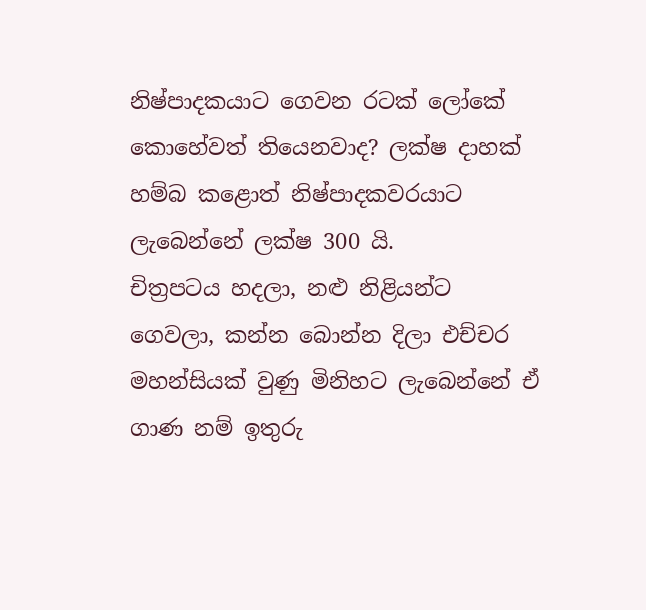නිෂ්පාදකයාට ගෙවන රටක් ලෝකේ කොහේවත් තියෙනවාද? ලක්ෂ දාහක් හම්බ කළොත් නිෂ්පාදකවරයාට ලැබෙන්නේ ලක්ෂ 300 යි.
චිත්‍රපටය හදලා, නළු නිළියන්ට ගෙවලා, කන්න බොන්න දිලා එච්චර මහන්සියක් වුණු මිනිහට ලැබෙන්නේ ඒ ගාණ නම් ඉතුරු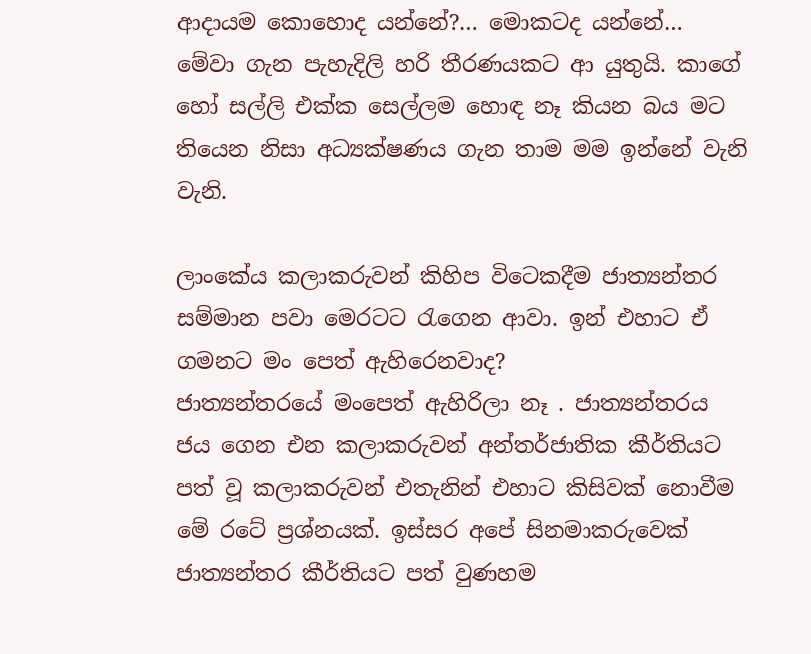ආදායම කොහොද යන්නේ?… මොකටද යන්නේ… මේවා ගැන පැහැදිලි හරි තීරණයකට ආ යුතුයි. කාගේ හෝ සල්ලි එක්ක සෙල්ලම හොඳ නෑ කියන බය මට තියෙන නිසා අධ්‍යක්ෂණය ගැන තාම මම ඉන්නේ වැනි වැනි.

ලාංකේය කලාකරුවන් කිහිප විටෙකදීම ජාත්‍යන්තර සම්මාන පවා මෙරටට රැගෙන ආවා. ඉන් එහාට ඒ ගමනට මං පෙත් ඇහිරෙනවාද?
ජාත්‍යන්තරයේ මංපෙත් ඇහිරිලා නෑ . ජාත්‍යන්තරය ජය ගෙන එන කලාකරුවන් අන්තර්ජාතික කීර්තියට පත් වූ කලාකරුවන් එතැනින් එහාට කිසිවක් නොවීම මේ රටේ ප්‍රශ්නයක්. ඉස්සර අපේ සිනමාකරුවෙක් ජාත්‍යන්තර කීර්තියට පත් වුණහම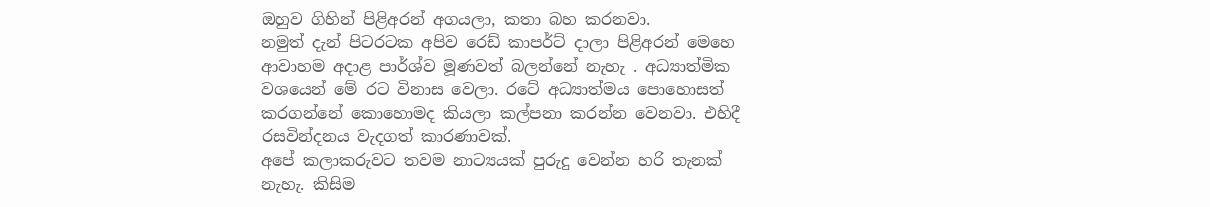ඔහුව ගිහින් පිළිඅරන් අගයලා, කතා බහ කරනවා.
නමුත් දැන් පිටරටක අපිව රෙඩ් කාපර්ට් දාලා පිළිඅරන් මෙහෙ ආවාහම අදාළ පාර්ශ්ව මූණවත් බලන්නේ නැහැ . අධ්‍යාත්මික වශයෙන් මේ රට විනාස වෙලා. රටේ අධ්‍යාත්මය පොහොසත් කරගන්නේ කොහොමද කියලා කල්පනා කරන්න වෙනවා. එහිදී රසවින්දනය වැදගත් කාරණාවක්.
අපේ කලාකරුවට තවම නාට්‍යයක් පුරුදු වෙන්න හරි තැනක් නැහැ. කිසිම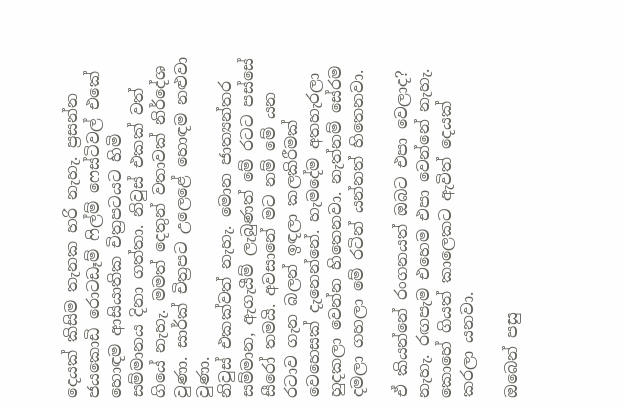දෙයක් කිසිම තැනක හරි නැහැ. ප්‍රසන්න ජයකොඩි රොටඩෑම් ෆිල්ම් ෆෙස්ටිවල් එකේ හොඳම ආසියාතික චිත්‍රපටයට හිමි සම්මානය දිනා ගත්තා. නිවුස් එකක් වත් ගියේ නැහැ. මමත් දෙතුන් වතාවක් නිර්දේශ වුණා. සාර්ක් චිත්‍රපට උලෙළේ හොඳම නළුවා වුණා.
නිවුස් එකක්වත් නැහැ. මොන ජාත්‍යන්තර සම්මාන, ඇගැයීම් ලැබුණත් මේ රටට පස්සේ සීරෝ තමයි. අවසානේ මට නම් මේ යන රටාව ගැන බලන් ඉඳලා කලකිරීමක් වෙහෙසක් දැනෙන්නේ. හැමදේම අතහැරලා හුදකලා වෙන්න හිතෙනවා. නැත්නම් සේරම දමලා ගහලා මේ රටින් යන්නත් හිතෙනවා.

ඒ කියන්නේ රංගනයත් ඔබට එපා වෙලාද?
නැහැ. රඟපැම එහෙම එපා වෙන්නේ නැහැ. කොහේ ගියත් කාලෙකට ඇවිත් දෙයක් කරලා යනවා.

ඔබෙන් පසු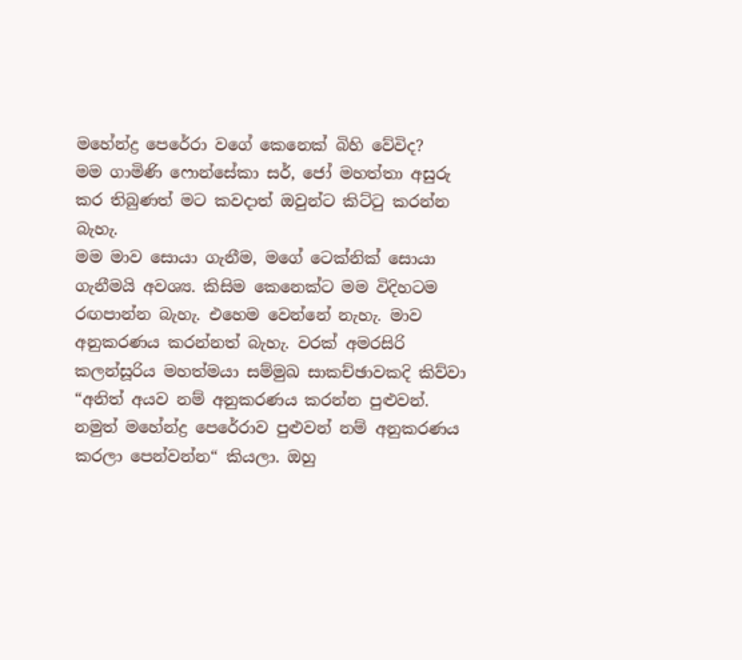මහේන්ද්‍ර පෙරේරා වගේ කෙනෙක් බිහි වේවිද?
මම ගාමිණි ෆොන්සේකා සර්, ජෝ මහත්තා අසුරු කර තිබුණත් මට කවදාත් ඔවුන්ට කිට්ටු කරන්න බැහැ.
මම මාව සොයා ගැනීම, මගේ ටෙක්නික් සොයා ගැනීමයි අවශ්‍ය. කිසිම කෙනෙක්ට මම විදිහටම රඟපාන්න බැහැ. එහෙම වෙන්නේ නැහැ. මාව අනුකරණය කරන්නත් බැහැ. වරක් අමරසිරි කලන්සූරිය මහත්මයා සම්මුඛ සාකච්ඡාවකදි කිව්වා “අනිත් අයව නම් අනුකරණය කරන්න පුළුවන්. නමුත් මහේන්ද්‍ර පෙරේරාව පුළුවන් නම් අනුකරණය කරලා පෙන්වන්න“ කියලා. ඔහු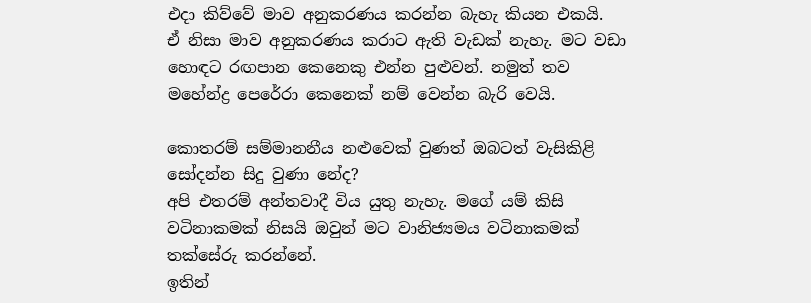එදා කිව්වේ මාව අනුකරණය කරන්න බැහැ කියන එකයි.
ඒ නිසා මාව අනුකරණය කරාට ඇති වැඩක් නැහැ. මට වඩා හොඳට රඟපාන කෙනෙකු එන්න පුළුවන්. නමුත් තව මහේන්ද්‍ර පෙරේරා කෙනෙක් නම් වෙන්න බැරි වෙයි.

කොතරම් සම්මානනීය නළුවෙක් වුණත් ඔබටත් වැසිකිළි සෝදන්න සිදු වුණා නේද?
අපි එතරම් අන්තවාදී විය යුතු නැහැ. මගේ යම් කිසි වටිනාකමක් නිසයි ඔවුන් මට වානිජ්‍යමය වටිනාකමක් තක්සේරු කරන්නේ.
ඉතින්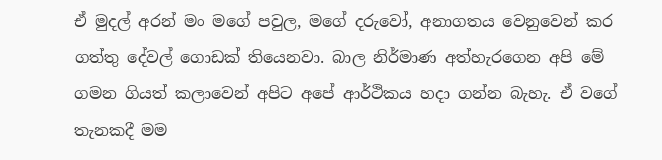ඒ මුදල් අරන් මං මගේ පවුල, මගේ දරුවෝ, අනාගතය වෙනුවෙන් කර ගත්තු දේවල් ගොඩක් තියෙනවා. බාල නිර්මාණ අත්හැරගෙන අපි මේ ගමන ගියත් කලාවෙන් අපිට අපේ ආර්ථිකය හදා ගන්න බැහැ. ඒ වගේ තැනකදී මම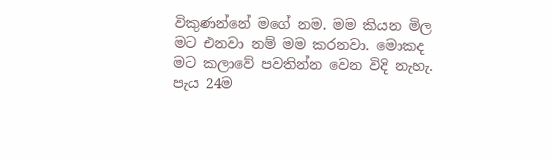විකුණන්නේ මගේ නම. මම කියන මිල මට එනවා නම් මම කරනවා. මොකද මට කලාවේ පවතින්න වෙන විදි නැහැ.
පැය 24ම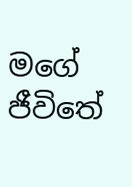මගේ ජීවිතේ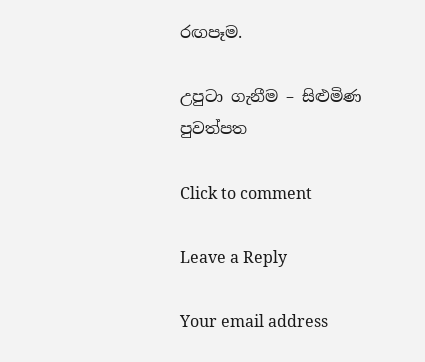රඟපෑම.

උපුටා ගැනීම – සිළුමිණ පුවත්පත

Click to comment

Leave a Reply

Your email address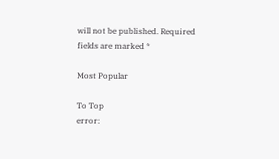will not be published. Required fields are marked *

Most Popular

To Top
error: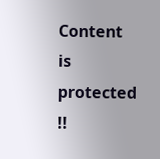Content is protected !!